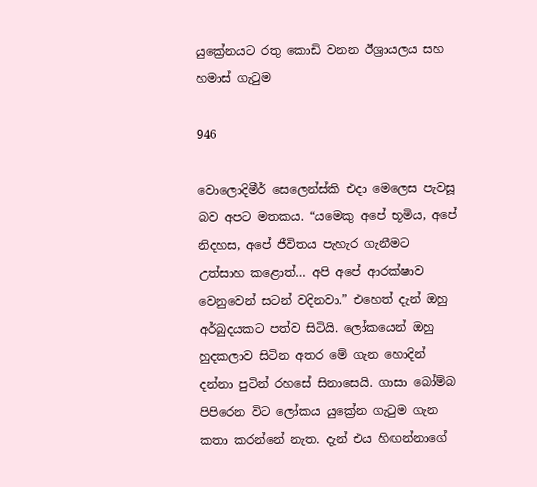යුක්‍රේනයට රතු කොඩි වනන ඊශ්‍රායලය සහ හමාස් ගැටුම

946

වොලොදිමීර් සෙලෙන්ස්කි එදා මෙලෙස පැවසූ බව අපට මතකය. “යමෙකු අපේ භූමිය, අපේ නිදහස, අපේ ජීවිතය පැහැර ගැනීමට උත්සාහ කළොත්… අපි අපේ ආරක්ෂාව වෙනුවෙන් සටන් වදිනවා.” එහෙත් දැන් ඔහු අර්බුදයකට පත්ව සිටියි. ලෝකයෙන් ඔහු හුදකලාව සිටින අතර මේ ගැන හොදින් දන්නා පුටින් රහසේ සිනාසෙයි. ගාසා බෝම්බ පිපිරෙන විට ලෝකය යුක්‍රේන ගැටුම ගැන කතා කරන්නේ නැත. දැන් එය හිඟන්නාගේ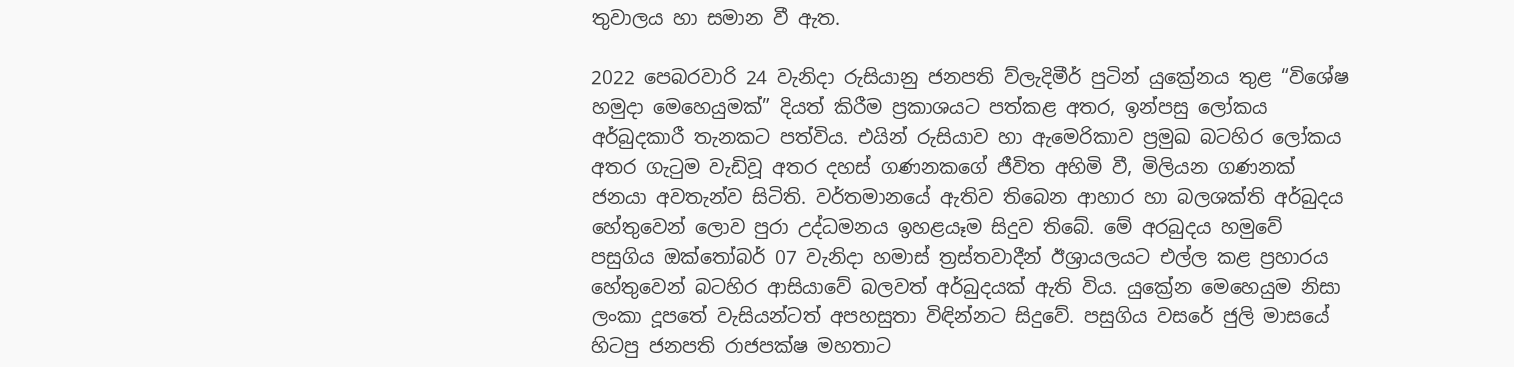තුවාලය හා සමාන වී ඇත.

2022 පෙබරවාරි 24 වැනිදා රුසියානු ජනපති ව්ලැදිමීර් පුටින් යුක්‍රේනය තුළ “විශේෂ හමුදා මෙහෙයුමක්” දියත් කිරීම ප්‍රකාශයට පත්කළ අතර, ඉන්පසු ලෝකය අර්බුදකාරී තැනකට පත්විය. එයින් රුසියාව හා ඇමෙරිකාව ප්‍රමුඛ බටහිර ලෝකය අතර ගැටුම වැඩිවූ අතර දහස් ගණනකගේ ජීවිත අහිමි වී, මිලියන ගණනක් ජනයා අවතැන්ව සිටිති. වර්තමානයේ ඇතිව තිබෙන ආහාර හා බලශක්ති අර්බුදය හේතුවෙන් ලොව පුරා උද්ධමනය ඉහළයෑම සිදුව තිබේ. මේ අරබුදය හමුවේ පසුගිය ඔක්තෝබර් 07 වැනිදා හමාස් ත්‍රස්තවාදීන් ඊශ්‍රායලයට එල්ල කළ ප්‍රහාරය හේතුවෙන් බටහිර ආසියාවේ බලවත් අර්බුදයක් ඇති විය. යුක්‍රේන මෙහෙයුම නිසා ලංකා දූපතේ වැසියන්ටත් අපහසුතා විඳින්නට සිදුවේ. පසුගිය වසරේ ජුලි මාසයේ හිටපු ජනපති රාජපක්ෂ මහතාට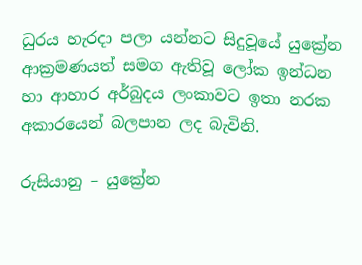ධුරය හැරදා පලා යන්නට සිදුවූයේ යුක්‍රේන ආක්‍රමණයත් සමග ඇතිවූ ලෝක ඉන්ධන හා ආහාර අර්බුදය ලංකාවට ඉතා නරක අකාරයෙන් බලපාන ලද බැවිනි.

රුසියානු – යුක්‍රේන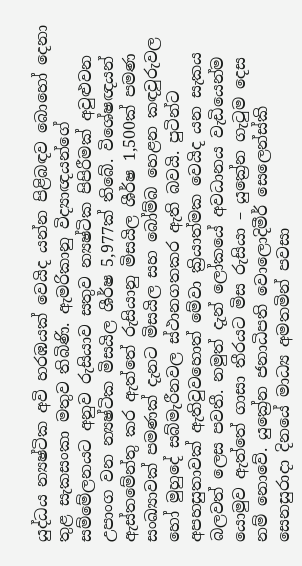යුද්ධය න්‍යෂ්ටික අවි හරඹයක් වෙයිද යන්න පිළිබඳව බොහෝ දෙනා තුළ සැකසංකා මතුව තිබිණි. ඇමරිකානු විද්‍යාඥයන්ගේ සම්මේලනයට අනුව රුසියාව සතුව න්‍යෂ්ටික පිපිරීමක් අවුළුවන උපාංග වන න්‍යෂ්ටික මිසයිල ශීර්ෂ 5,977ක් තිබේ. විශේෂඥයන් ඇස්තමේන්තු කර ඇත්තේ රුසියානු මිසයිල ශීර්ෂ 1,500ක් පමණ සංඛ්‍යාවක් පමණක් දැනට මිසයිල සහ බෝම්බ හෙළන කඳවුරුවල හෝ මුහුදේ සබ්මැරීනවල ස්ථානගතකර ඇති බවයි. පුටින්ට අපහසුතාවක් ඇතිවුවහොත් මේවා ක්‍රියාත්මක වෙයිද යන සැකය බලවත් ලෙස පවතී. නමුත් දැන් ලෝකයේ අවධානය වැඩියෙන්ම යොමුව ඇත්තේ ගාසා තීරයට මිස රුසියා – යුක්‍රේන ගැටුම දෙස නම් නොවේ. යුක්‍රේන ජනාධිපති වොලොදිමීර් සෙලෙන්ස්කි සෙනසුරාදා දිනයේ මාධ්‍ය අමතමින් පවසා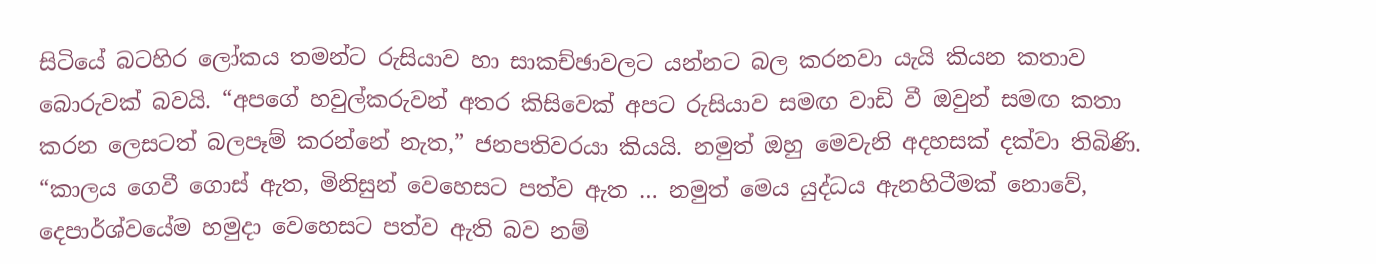සිටියේ බටහිර ලෝකය තමන්ට රුසියාව හා සාකච්ඡාවලට යන්නට බල කරනවා යැයි කියන කතාව බොරුවක් බවයි. “අපගේ හවුල්කරුවන් අතර කිසිවෙක් අපට රුසියාව සමඟ වාඩි වී ඔවුන් සමඟ කතා කරන ලෙසටත් බලපෑම් කරන්නේ නැත,” ජනපතිවරයා කියයි. නමුත් ඔහු මෙවැනි අදහසක් දක්වා තිබිණි. “කාලය ගෙවී ගොස් ඇත, මිනිසුන් වෙහෙසට පත්ව ඇත … නමුත් මෙය යුද්ධය ඇනහිටීමක් නොවේ, දෙපාර්ශ්වයේම හමුදා වෙහෙසට පත්ව ඇති බව නම්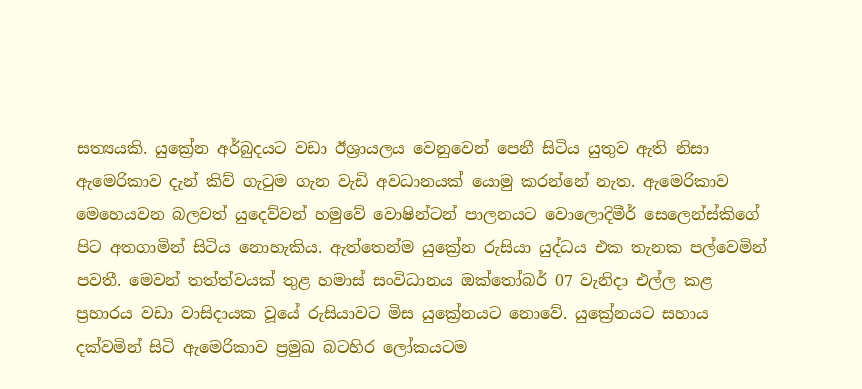සත්‍යයකි. යුක්‍රේන අර්බුදයට වඩා ඊශ්‍රායලය වෙනුවෙන් පෙනී සිටිය යුතුව ඇති නිසා ඇමෙරිකාව දැන් කිව් ගැටුම ගැන වැඩි අවධානයක් යොමු කරන්නේ නැත. ඇමෙරිකාව මෙහෙයවන බලවත් යුදෙව්වන් හමුවේ වොෂින්ටන් පාලනයට වොලොදිමීර් සෙලෙන්ස්කිගේ පිට අතගාමින් සිටිය නොහැකිය. ඇත්තෙන්ම යුක්‍රේන රුසියා යුද්ධය එක තැනක පල්වෙමින් පවතී. මෙවන් තත්ත්වයක් තුළ හමාස් සංවිධානය ඔක්තෝබර් 07 වැනිදා එල්ල කළ ප්‍රහාරය වඩා වාසිදායක වූයේ රුසියාවට මිස යුක්‍රේනයට නොවේ. යුක්‍රේනයට සහාය දක්වමින් සිටි ඇමෙරිකාව ප්‍රමුඛ බටහිර ලෝකයටම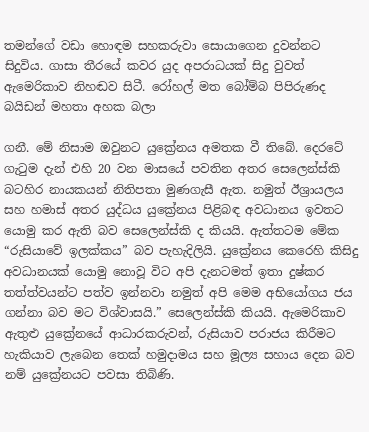තමන්ගේ වඩා හොඳම සහකරුවා සොයාගෙන දුවන්නට සිදුවිය. ගාසා තීරයේ කවර යුද අපරාධයක් සිදු වුවත් ඇමෙරිකාව නිහඬව සිටී. රෝහල් මත බෝම්බ පිපිරුණද බයිඩන් මහතා අහක බලා

ගනී. මේ නිසාම ඔවුනට යුක්‍රේනය අමතක වී තිබේ. දෙරටේ ගැටුම දැන් එහි 20 වන මාසයේ පවතින අතර සෙලෙන්ස්කි බටහිර නායකයන් නිතිපතා මුණගැසී ඇත. නමුත් ඊශ්‍රායලය සහ හමාස් අතර යුද්ධය යුක්‍රේනය පිළිබඳ අවධානය ඉවතට යොමු කර ඇති බව සෙලෙන්ස්කි ද කියයි. ඇත්තටම මේක “රුසියාවේ ඉලක්කය” බව පැහැදිලියි. යුක්‍රේනය කෙරෙහි කිසිදු අවධානයක් යොමු නොවූ විට අපි දැනටමත් ඉතා දුෂ්කර තත්ත්වයන්ට පත්ව ඉන්නවා නමුත් අපි මෙම අභියෝගය ජය ගන්නා බව මට විශ්වාසයි.” සෙලෙන්ස්කි කියයි. ඇමෙරිකාව ඇතුළු යුක්‍රේනයේ ආධාරකරුවන්, රුසියාව පරාජය කිරීමට හැකියාව ලැබෙන තෙක් හමුදාමය සහ මූල්‍ය සහාය දෙන බව නම් යුක්‍රේනයට පවසා තිබිණි.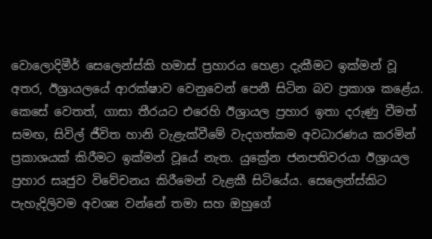වොලොදිමීර් සෙලෙන්ස්කි හමාස් ප්‍රහාරය හෙළා දැකීමට ඉක්මන් වූ අතර, ඊශ්‍රායලයේ ආරක්ෂාව වෙනුවෙන් පෙනී සිටින බව ප්‍රකාශ කළේය. කෙසේ වෙතත්, ගාසා තීරයට එරෙහි ඊශ්‍රායල ප්‍රහාර ඉතා දරුණු වීමත් සමඟ, සිවිල් ජීවිත හානි වැළැක්වීමේ වැදගත්කම අවධාරණය කරමින් ප්‍රකාශයක් කිරීමට ඉක්මන් වූයේ නැත. යුක්‍රේන ජනපතිවරයා ඊශ්‍රායල ප්‍රහාර සෘජුව විවේචනය කිරීමෙන් වැළකී සිටියේය. සෙලෙන්ස්කිට පැහැදිලිවම අවශ්‍ය වන්නේ තමා සහ ඔහුගේ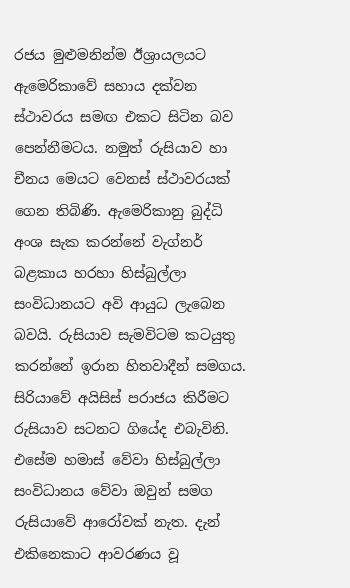රජය මුළුමනින්ම ඊශ්‍රායලයට ඇමෙරිකාවේ සහාය දක්වන ස්ථාවරය සමඟ එකට සිටින බව පෙන්නීමටය. නමුත් රුසියාව හා චීනය මෙයට වෙනස් ස්ථාවරයක් ගෙන තිබිණි. ඇමෙරිකානු බුද්ධි අංශ සැක කරන්නේ වැග්නර් බළකාය හරහා හිස්බුල්ලා සංවිධානයට අවි ආයුධ ලැබෙන බවයි. රුසියාව සැමවිටම කටයුතු කරන්නේ ඉරාන හිතවාදීන් සමගය. සිරියාවේ අයිසිස් පරාජය කිරීමට රුසියාව සටනට ගියේද එබැවිනි. එසේම හමාස් වේවා හිස්බුල්ලා සංවිධානය වේවා ඔවුන් සමග රුසියාවේ ආරෝවක් නැත. දැන් එකිනෙකාට ආවරණය වූ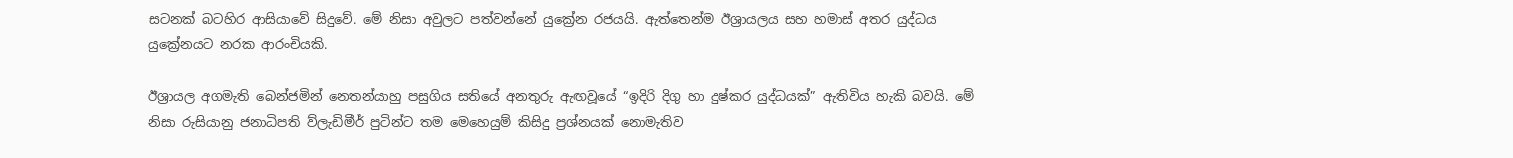සටනක් බටහිර ආසියාවේ සිදුවේ. මේ නිසා අවුලට පත්වන්නේ යුක්‍රේන රජයයි. ඇත්තෙන්ම ඊශ්‍රායලය සහ හමාස් අතර යුද්ධය යුක්‍රේනයට නරක ආරංචියකි.

ඊශ්‍රායල අගමැති බෙන්ජමින් නෙතන්යාහු පසුගිය සතියේ අනතුරු ඇඟවූයේ “ඉදිරි දිගු හා දුෂ්කර යුද්ධයක්” ඇතිවිය හැකි බවයි. මේ නිසා රුසියානු ජනාධිපති ව්ලැඩිමීර් පුටින්ට තම මෙහෙයුම් කිසිදු ප්‍රශ්නයක් නොමැතිව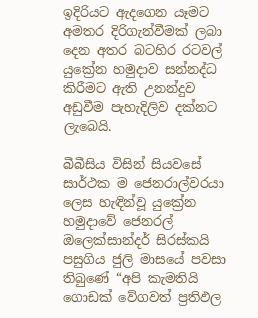ඉදිරියට ඇදගෙන යෑමට අමතර දිරිගැන්වීමක් ලබා දෙන අතර බටහිර රටවල් යුක්‍රේන හමුදාව සන්නද්ධ කිරීමට ඇති උනන්දුව අඩුවීම පැහැදිලිව දක්නට ලැබෙයි.

බීබීසිය විසින් සියවසේ සාර්ථක ම ජෙනරාල්වරයා ලෙස හැඳින්වූ යුක්‍රේන හමුදාවේ ජෙනරල් ඔලෙක්සාන්දර් සිරස්කයි පසුගිය ජුලි මාසයේ පවසා තිබුණේ “අපි කැමතියි ගොඩක් වේගවත් ප්‍රතිඵල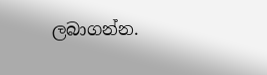ලබාගන්න.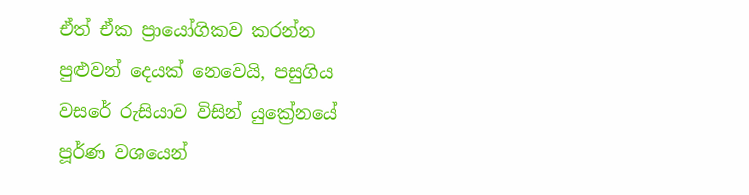ඒත් ඒක ප්‍රායෝගිකව කරන්න පුළුවන් දෙයක් නෙවෙයි, පසුගිය වසරේ රුසියාව විසින් යුක්‍රේනයේ පූර්ණ වශයෙන්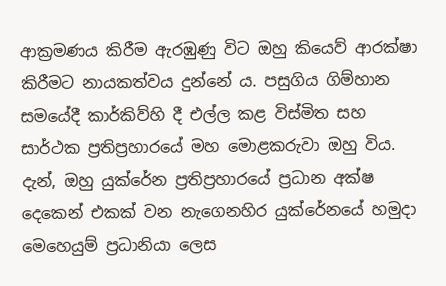ආක්‍රමණය කිරීම ඇරඹුණු විට ඔහු කියෙව් ආරක්ෂා කිරීමට නායකත්වය දුන්නේ ය. පසුගිය ගිම්හාන සමයේදී කාර්කිව්හි දී එල්ල කළ විස්මිත සහ සාර්ථක ප්‍රතිප්‍රහාරයේ මහ මොළකරුවා ඔහු විය. දැන්, ඔහු යුක්රේන ප්‍රතිප්‍රහාරයේ ප්‍රධාන අක්ෂ දෙකෙන් එකක් වන නැගෙනහිර යුක්රේනයේ හමුදා මෙහෙයුම් ප්‍රධානියා ලෙස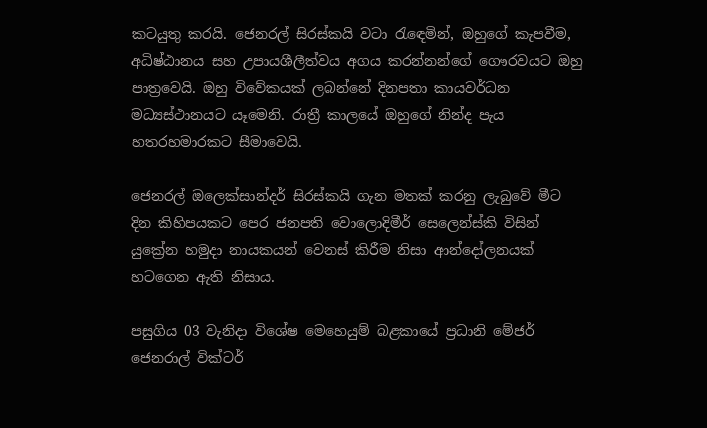කටයුතු කරයි. ජෙනරල් සිරස්කයි වටා රැඳෙමින්, ඔහුගේ කැපවීම, අධිෂ්ඨානය සහ උපායශීලීත්වය අගය කරන්නන්ගේ ගෞරවයට ඔහු පාත්‍රවෙයි. ඔහු විවේකයක් ලබන්නේ දිනපතා කායවර්ධන මධ්‍යස්ථානයට යෑමෙනි. රාත්‍රී කාලයේ ඔහුගේ නින්ද පැය හතරහමාරකට සීමාවෙයි.

ජෙනරල් ඔලෙක්සාන්දර් සිරස්කයි ගැන මතක් කරනු ලැබුවේ මීට දින කිහිපයකට පෙර ජනපති වොලොදිමීර් සෙලෙන්ස්කි විසින් යුක්‍රේන හමුදා නායකයන් වෙනස් කිරීම නිසා ආන්දෝලනයක් හටගෙන ඇති නිසාය.

පසුගිය 03 වැනිදා විශේෂ මෙහෙයුම් බළකායේ ප්‍රධානි මේජර් ජෙනරාල් වික්ටර්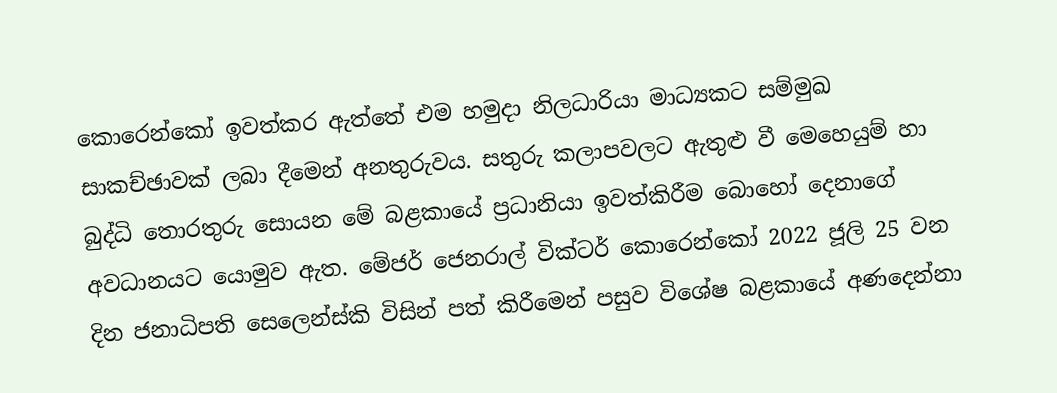කොරෙන්කෝ ඉවත්කර ඇත්තේ එම හමුදා නිලධාරියා මාධ්‍යකට සම්මුඛ සාකච්ඡාවක් ලබා දීමෙන් අනතුරුවය. සතුරු කලාපවලට ඇතුළු වී මෙහෙයුම් හා බුද්ධි තොරතුරු සොයන මේ බළකායේ ප්‍රධානියා ඉවත්කිරීම බොහෝ දෙනාගේ අවධානයට යොමුව ඇත. මේජර් ජෙනරාල් වික්ටර් කොරෙන්කෝ 2022 ජූලි 25 වන දින ජනාධිපති සෙලෙන්ස්කි විසින් පත් කිරීමෙන් පසුව විශේෂ බළකායේ අණදෙන්නා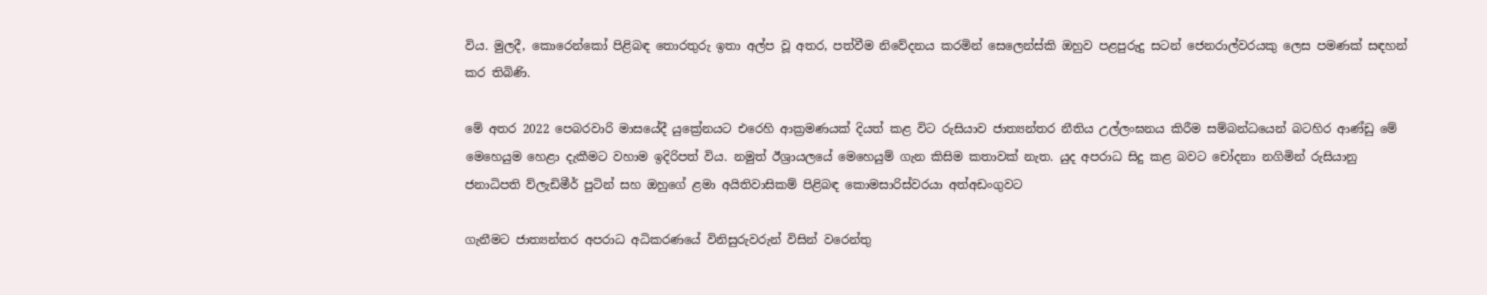විය. මුලදී, කොරෙන්කෝ පිළිබඳ තොරතුරු ඉතා අල්ප වූ අතර, පත්වීම නිවේදනය කරමින් සෙලෙන්ස්කි ඔහුව පළපුරුදු සටන් ජෙනරාල්වරයකු ලෙස පමණක් සඳහන් කර තිබිණි.

මේ අතර 2022 පෙබරවාරි මාසයේදී යුක්‍රේනයට එරෙහි ආක්‍රමණයක් දියත් කළ විට රුසියාව ජාත්‍යන්තර නීතිය උල්ලංඝනය කිරීම සම්බන්ධයෙන් බටහිර ආණ්ඩු මේ මෙහෙයුම හෙළා දැකීමට වහාම ඉදිරිපත් විය. නමුත් ඊශ්‍රායලයේ මෙහෙයුම් ගැන කිසිම කතාවක් නැත. යුද අපරාධ සිදු කළ බවට චෝදනා නගිමින් රුසියානු ජනාධිපති ව්ලැඩිමීර් පුටින් සහ ඔහුගේ ළමා අයිතිවාසිකම් පිළිබඳ කොමසාරිස්වරයා අත්අඩංගුවට

ගැනීමට ජාත්‍යන්තර අපරාධ අධිකරණයේ විනිසුරුවරුන් විසින් වරෙන්තු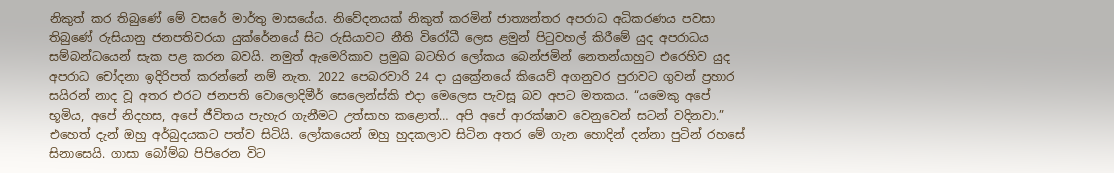නිකුත් කර තිබුණේ මේ වසරේ මාර්තු මාසයේය. නිවේදනයක් නිකුත් කරමින් ජාත්‍යන්තර අපරාධ අධිකරණය පවසා තිබුණේ රුසියානු ජනපතිවරයා යුක්රේනයේ සිට රුසියාවට නීති විරෝධී ලෙස ළමුන් පිටුවහල් කිරීමේ යුද අපරාධය සම්බන්ධයෙන් සැක පළ කරන බවයි. නමුත් ඇමෙරිකාව ප්‍රමුඛ බටහිර ලෝකය බෙන්ජමින් නෙතන්යාහුට එරෙහිව යුද අපරාධ චෝදනා ඉදිරිපත් කරන්නේ නම් නැත. 2022 පෙබරවාරි 24 දා යුක්‍රේනයේ කියෙව් අගනුවර පුරාවට ගුවන් ප්‍රහාර සයිරන් නාද වූ අතර එරට ජනපති වොලොදිමීර් සෙලෙන්ස්කි එදා මෙලෙස පැවසූ බව අපට මතකය. “යමෙකු අපේ භූමිය, අපේ නිදහස, අපේ ජීවිතය පැහැර ගැනීමට උත්සාහ කළොත්… අපි අපේ ආරක්ෂාව වෙනුවෙන් සටන් වදිනවා.” එහෙත් දැන් ඔහු අර්බුදයකට පත්ව සිටියි. ලෝකයෙන් ඔහු හුදකලාව සිටින අතර මේ ගැන හොදින් දන්නා පුටින් රහසේ සිනාසෙයි. ගාසා බෝම්බ පිපිරෙන විට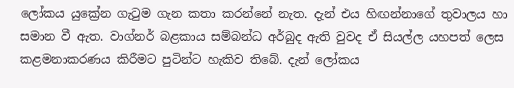ලෝකය යුක්‍රේන ගැටුම ගැන කතා කරන්නේ නැත. දැන් එය හිඟන්නාගේ තුවාලය හා සමාන වී ඇත. වාග්නර් බළකාය සම්බන්ධ අර්බුද ඇති වුවද ඒ සියල්ල යහපත් ලෙස කළමනාකරණය කිරීමට පුටින්ට හැකිව තිබේ. දැන් ලෝකය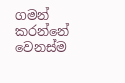ගමන් කරන්නේ වෙනස්ම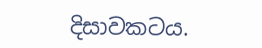දිසාවකටය.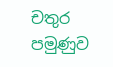චතුර පමුණුව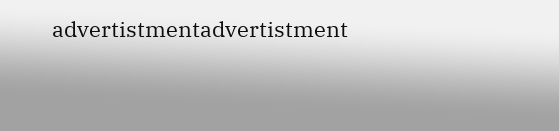advertistmentadvertistment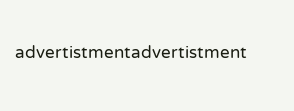advertistmentadvertistment